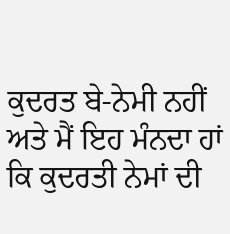ਕੁਦਰਤ ਬੇ-ਨੇਮੀ ਨਹੀਂ ਅਤੇ ਮੈਂ ਇਹ ਮੰਨਦਾ ਹਾਂ ਕਿ ਕੁਦਰਤੀ ਨੇਮਾਂ ਦੀ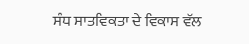ਸੰਧ ਸਾਤਵਿਕਤਾ ਦੇ ਵਿਕਾਸ ਵੱਲ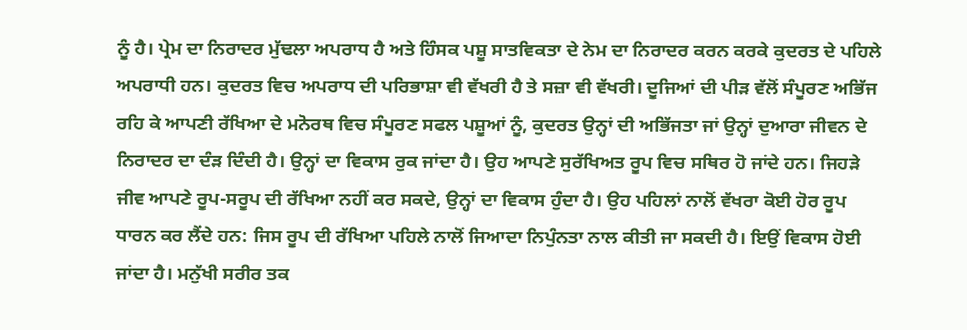ਨੂੰ ਹੈ। ਪ੍ਰੇਮ ਦਾ ਨਿਰਾਦਰ ਮੁੱਢਲਾ ਅਪਰਾਧ ਹੈ ਅਤੇ ਹਿੰਸਕ ਪਸ਼ੂ ਸਾਤਵਿਕਤਾ ਦੇ ਨੇਮ ਦਾ ਨਿਰਾਦਰ ਕਰਨ ਕਰਕੇ ਕੁਦਰਤ ਦੇ ਪਹਿਲੇ ਅਪਰਾਧੀ ਹਨ। ਕੁਦਰਤ ਵਿਚ ਅਪਰਾਧ ਦੀ ਪਰਿਭਾਸ਼ਾ ਵੀ ਵੱਖਰੀ ਹੈ ਤੇ ਸਜ਼ਾ ਵੀ ਵੱਖਰੀ। ਦੂਜਿਆਂ ਦੀ ਪੀੜ ਵੱਲੋਂ ਸੰਪੂਰਣ ਅਭਿੱਜ ਰਹਿ ਕੇ ਆਪਣੀ ਰੱਖਿਆ ਦੇ ਮਨੋਰਥ ਵਿਚ ਸੰਪੂਰਣ ਸਫਲ ਪਸ਼ੂਆਂ ਨੂੰ, ਕੁਦਰਤ ਉਨ੍ਹਾਂ ਦੀ ਅਭਿੱਜਤਾ ਜਾਂ ਉਨ੍ਹਾਂ ਦੁਆਰਾ ਜੀਵਨ ਦੇ ਨਿਰਾਦਰ ਦਾ ਦੰੜ ਦਿੰਦੀ ਹੈ। ਉਨ੍ਹਾਂ ਦਾ ਵਿਕਾਸ ਰੁਕ ਜਾਂਦਾ ਹੈ। ਉਹ ਆਪਣੇ ਸੁਰੱਖਿਅਤ ਰੂਪ ਵਿਚ ਸਥਿਰ ਹੋ ਜਾਂਦੇ ਹਨ। ਜਿਹੜੇ ਜੀਵ ਆਪਣੇ ਰੂਪ-ਸਰੂਪ ਦੀ ਰੱਖਿਆ ਨਹੀਂ ਕਰ ਸਕਦੇ, ਉਨ੍ਹਾਂ ਦਾ ਵਿਕਾਸ ਹੁੰਦਾ ਹੈ। ਉਹ ਪਹਿਲਾਂ ਨਾਲੋਂ ਵੱਖਰਾ ਕੋਈ ਹੋਰ ਰੂਪ ਧਾਰਨ ਕਰ ਲੈਂਦੇ ਹਨ: ਜਿਸ ਰੂਪ ਦੀ ਰੱਖਿਆ ਪਹਿਲੇ ਨਾਲੋਂ ਜਿਆਦਾ ਨਿਪੁੰਨਤਾ ਨਾਲ ਕੀਤੀ ਜਾ ਸਕਦੀ ਹੈ। ਇਉਂ ਵਿਕਾਸ ਹੋਈ ਜਾਂਦਾ ਹੈ। ਮਨੁੱਖੀ ਸਰੀਰ ਤਕ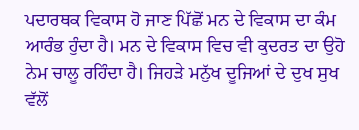ਪਦਾਰਥਕ ਵਿਕਾਸ ਹੋ ਜਾਣ ਪਿੱਛੋਂ ਮਨ ਦੇ ਵਿਕਾਸ ਦਾ ਕੰਮ ਆਰੰਭ ਹੁੰਦਾ ਹੈ। ਮਨ ਦੇ ਵਿਕਾਸ ਵਿਚ ਵੀ ਕੁਦਰਤ ਦਾ ਉਹੋ ਨੇਮ ਚਾਲੂ ਰਹਿੰਦਾ ਹੈ। ਜਿਹੜੇ ਮਨੁੱਖ ਦੂਜਿਆਂ ਦੇ ਦੁਖ ਸੁਖ ਵੱਲੋਂ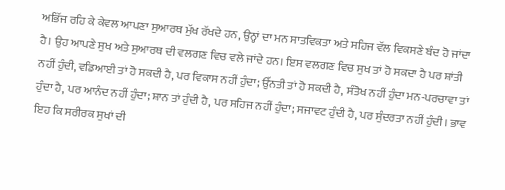ਅਭਿੱਜ ਰਹਿ ਕੇ ਕੇਵਲ ਆਪਣਾ ਸੁਆਰਥ ਮੁੱਖ ਰੱਖਦੇ ਹਨ, ਉਨ੍ਹਾਂ ਦਾ ਮਨ ਸਾਤਵਿਕਤਾ ਅਤੇ ਸਹਿਜ ਵੱਲ ਵਿਕਸਣੇ ਬੰਦ ਹੋ ਜਾਂਦਾ ਹੈ। ਉਹ ਆਪਣੇ ਸੁਖ ਅਤੇ ਸੁਆਰਥ ਦੀ ਵਲਗਣ ਵਿਚ ਵਲੇ ਜਾਂਦੇ ਹਨ। ਇਸ ਵਲਗਣ ਵਿਚ ਸੁਖ ਤਾਂ ਹੋ ਸਕਦਾ ਹੈ ਪਰ ਸ਼ਾਂਤੀ ਨਹੀਂ ਹੁੰਦੀ, ਵਡਿਆਈ ਤਾਂ ਹੋ ਸਕਦੀ ਹੈ, ਪਰ ਵਿਕਾਸ ਨਹੀਂ ਹੁੰਦਾ; ਉੱਨਤੀ ਤਾਂ ਹੋ ਸਕਦੀ ਹੈ, ਸੰਤੋਖ ਨਹੀਂ ਹੁੰਦਾ ਮਨ-ਪਰਚਾਵਾ ਤਾਂ ਹੁੰਦਾ ਹੈ, ਪਰ ਆਨੰਦ ਨਹੀਂ ਹੁੰਦਾ; ਸ਼ਾਨ ਤਾਂ ਹੁੰਦੀ ਹੈ, ਪਰ ਸਹਿਜ ਨਹੀਂ ਹੁੰਦਾ; ਸਜਾਵਟ ਹੁੰਦੀ ਹੈ, ਪਰ ਸੁੰਦਰਤਾ ਨਹੀਂ ਹੁੰਦੀ। ਭਾਵ ਇਹ ਕਿ ਸਰੀਰਕ ਸੁਖਾਂ ਦੀ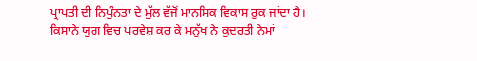ਪ੍ਰਾਪਤੀ ਦੀ ਨਿਪੁੰਨਤਾ ਦੇ ਮੁੱਲ ਵੱਜੋਂ ਮਾਨਸਿਕ ਵਿਕਾਸ ਰੁਕ ਜਾਂਦਾ ਹੈ। ਕਿਸਾਨੇ ਯੁਗ ਵਿਚ ਪਰਵੇਸ਼ ਕਰ ਕੇ ਮਨੁੱਖ ਨੇ ਕੁਦਰਤੀ ਨੇਮਾਂ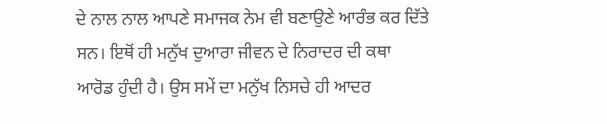ਦੇ ਨਾਲ ਨਾਲ ਆਪਣੇ ਸਮਾਜਕ ਨੇਮ ਵੀ ਬਣਾਉਣੇ ਆਰੰਭ ਕਰ ਦਿੱਤੇ ਸਨ। ਇਥੋਂ ਹੀ ਮਨੁੱਖ ਦੁਆਰਾ ਜੀਵਨ ਦੇ ਨਿਰਾਦਰ ਦੀ ਕਥਾ ਆਰੋਡ ਹੁੰਦੀ ਹੈ। ਉਸ ਸਮੇਂ ਦਾ ਮਨੁੱਖ ਨਿਸਚੇ ਹੀ ਆਦਰ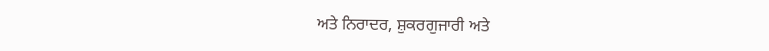ਅਤੇ ਨਿਰਾਦਰ, ਸ਼ੁਕਰਗੁਜਾਰੀ ਅਤੇ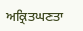ਅਕ੍ਰਿਤਘਣਤਾ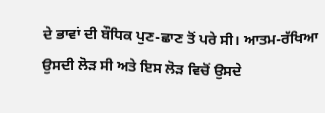ਦੇ ਭਾਵਾਂ ਦੀ ਬੌਧਿਕ ਪੁਣ-ਛਾਣ ਤੋਂ ਪਰੇ ਸੀ। ਆਤਮ-ਰੱਖਿਆ ਉਸਦੀ ਲੋੜ ਸੀ ਅਤੇ ਇਸ ਲੋੜ ਵਿਚੋਂ ਉਸਦੇ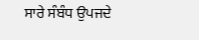ਸਾਰੇ ਸੰਬੰਧ ਉਪਜਦੇ